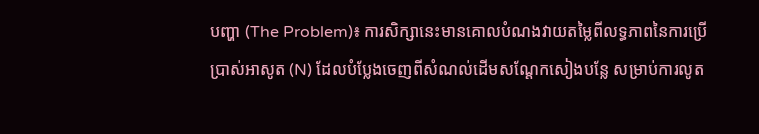បញ្ហា (The Problem)៖ ការសិក្សានេះមានគោលបំណងវាយតម្លៃពីលទ្ធភាពនៃការប្រើប្រាស់អាសូត (N) ដែលបំប្លែងចេញពីសំណល់ដើមសណ្តែកសៀងបន្លែ សម្រាប់ការលូត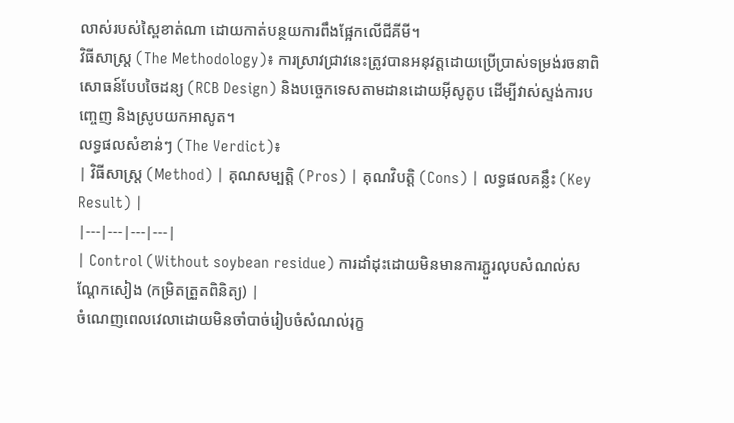លាស់របស់ស្ពៃខាត់ណា ដោយកាត់បន្ថយការពឹងផ្អែកលើជីគីមី។
វិធីសាស្ត្រ (The Methodology)៖ ការស្រាវជ្រាវនេះត្រូវបានអនុវត្តដោយប្រើប្រាស់ទម្រង់រចនាពិសោធន៍បែបចៃដន្យ (RCB Design) និងបច្ចេកទេសតាមដានដោយអ៊ីសូតូប ដើម្បីវាស់ស្ទង់ការបញ្ចេញ និងស្រូបយកអាសូត។
លទ្ធផលសំខាន់ៗ (The Verdict)៖
| វិធីសាស្ត្រ (Method) | គុណសម្បត្តិ (Pros) | គុណវិបត្តិ (Cons) | លទ្ធផលគន្លឹះ (Key Result) |
|---|---|---|---|
| Control (Without soybean residue) ការដាំដុះដោយមិនមានការភ្ជួរលុបសំណល់សណ្តែកសៀង (កម្រិតត្រួតពិនិត្យ) |
ចំណេញពេលវេលាដោយមិនចាំបាច់រៀបចំសំណល់រុក្ខ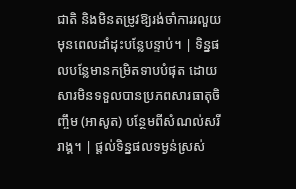ជាតិ និងមិនតម្រូវឱ្យរង់ចាំការរលួយមុនពេលដាំដុះបន្លែបន្ទាប់។ | ទិន្នផលបន្លែមានកម្រិតទាបបំផុត ដោយសារមិនទទួលបានប្រភពសារធាតុចិញ្ចឹម (អាសូត) បន្ថែមពីសំណល់សរីរាង្គ។ | ផ្តល់ទិន្នផលទម្ងន់ស្រស់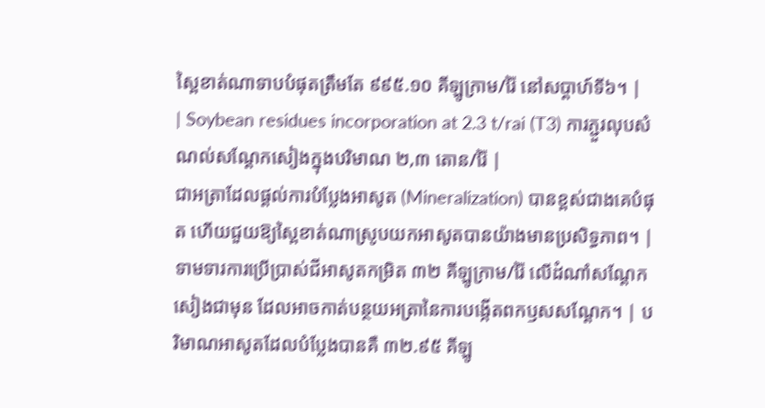ស្ពៃខាត់ណាទាបបំផុតត្រឹមតែ ៩៩៥.១០ គីឡូក្រាម/រ៉ៃ នៅសប្តាហ៍ទី៦។ |
| Soybean residues incorporation at 2.3 t/rai (T3) ការភ្ជួរលុបសំណល់សណ្តែកសៀងក្នុងបរិមាណ ២,៣ តោន/រ៉ៃ |
ជាអត្រាដែលផ្តល់ការបំប្លែងអាសូត (Mineralization) បានខ្ពស់ជាងគេបំផុត ហើយជួយឱ្យស្ពៃខាត់ណាស្រូបយកអាសូតបានយ៉ាងមានប្រសិទ្ធភាព។ | ទាមទារការប្រើប្រាស់ជីអាសូតកម្រិត ៣២ គីឡូក្រាម/រ៉ៃ លើដំណាំសណ្តែកសៀងជាមុន ដែលអាចកាត់បន្ថយអត្រានៃការបង្កើតពកឫសសណ្តែក។ | បរិមាណអាសូតដែលបំប្លែងបានគឺ ៣២.៩៥ គីឡូ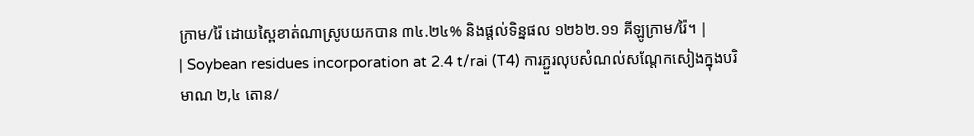ក្រាម/រ៉ៃ ដោយស្ពៃខាត់ណាស្រូបយកបាន ៣៤.២៤% និងផ្តល់ទិន្នផល ១២៦២.១១ គីឡូក្រាម/រ៉ៃ។ |
| Soybean residues incorporation at 2.4 t/rai (T4) ការភ្ជួរលុបសំណល់សណ្តែកសៀងក្នុងបរិមាណ ២,៤ តោន/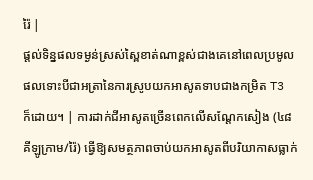រ៉ៃ |
ផ្តល់ទិន្នផលទម្ងន់ស្រស់ស្ពៃខាត់ណាខ្ពស់ជាងគេនៅពេលប្រមូលផលទោះបីជាអត្រានៃការស្រូបយកអាសូតទាបជាងកម្រិត T3 ក៏ដោយ។ | ការដាក់ជីអាសូតច្រើនពេកលើសណ្តែកសៀង (៤៨ គីឡូក្រាម/រ៉ៃ) ធ្វើឱ្យសមត្ថភាពចាប់យកអាសូតពីបរិយាកាសធ្លាក់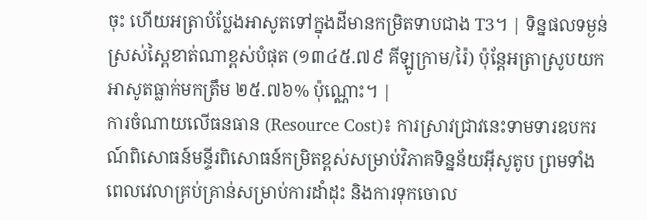ចុះ ហើយអត្រាបំប្លែងអាសូតទៅក្នុងដីមានកម្រិតទាបជាង T3។ | ទិន្នផលទម្ងន់ស្រស់ស្ពៃខាត់ណាខ្ពស់បំផុត (១៣៤៥.៧៩ គីឡូក្រាម/រ៉ៃ) ប៉ុន្តែអត្រាស្រូបយកអាសូតធ្លាក់មកត្រឹម ២៥.៧៦% ប៉ុណ្ណោះ។ |
ការចំណាយលើធនធាន (Resource Cost)៖ ការស្រាវជ្រាវនេះទាមទារឧបករណ៍ពិសោធន៍មន្ទីរពិសោធន៍កម្រិតខ្ពស់សម្រាប់វិភាគទិន្នន័យអ៊ីសូតូប ព្រមទាំងពេលវេលាគ្រប់គ្រាន់សម្រាប់ការដាំដុះ និងការទុកចោល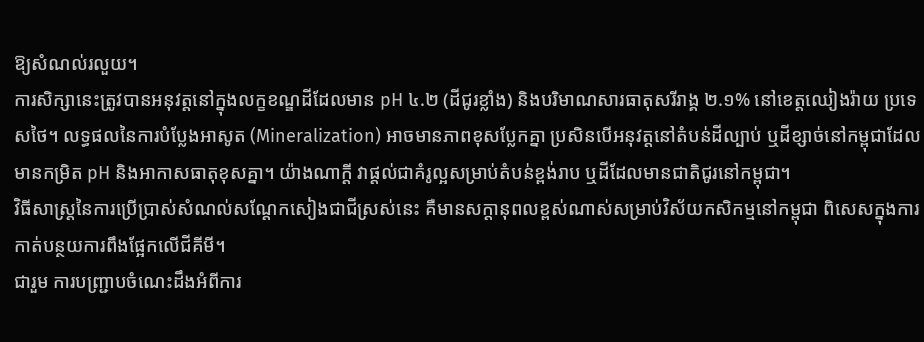ឱ្យសំណល់រលួយ។
ការសិក្សានេះត្រូវបានអនុវត្តនៅក្នុងលក្ខខណ្ឌដីដែលមាន pH ៤.២ (ដីជូរខ្លាំង) និងបរិមាណសារធាតុសរីរាង្គ ២.១% នៅខេត្តឈៀងរ៉ាយ ប្រទេសថៃ។ លទ្ធផលនៃការបំប្លែងអាសូត (Mineralization) អាចមានភាពខុសប្លែកគ្នា ប្រសិនបើអនុវត្តនៅតំបន់ដីល្បាប់ ឬដីខ្សាច់នៅកម្ពុជាដែលមានកម្រិត pH និងអាកាសធាតុខុសគ្នា។ យ៉ាងណាក្តី វាផ្តល់ជាគំរូល្អសម្រាប់តំបន់ខ្ពង់រាប ឬដីដែលមានជាតិជូរនៅកម្ពុជា។
វិធីសាស្ត្រនៃការប្រើប្រាស់សំណល់សណ្តែកសៀងជាជីស្រស់នេះ គឺមានសក្តានុពលខ្ពស់ណាស់សម្រាប់វិស័យកសិកម្មនៅកម្ពុជា ពិសេសក្នុងការកាត់បន្ថយការពឹងផ្អែកលើជីគីមី។
ជារួម ការបញ្ជ្រាបចំណេះដឹងអំពីការ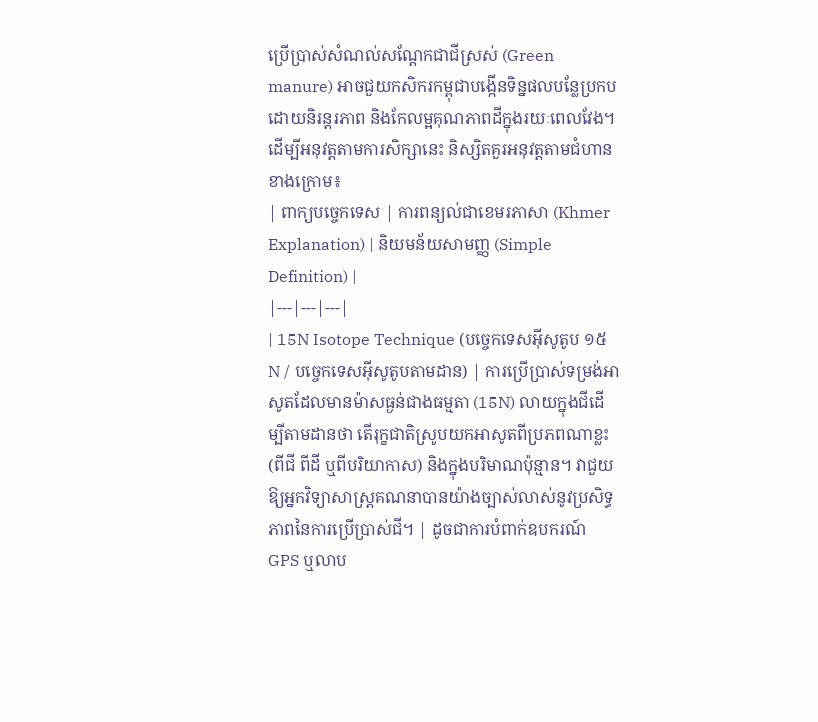ប្រើប្រាស់សំណល់សណ្តែកជាជីស្រស់ (Green manure) អាចជួយកសិករកម្ពុជាបង្កើនទិន្នផលបន្លែប្រកបដោយនិរន្តរភាព និងកែលម្អគុណភាពដីក្នុងរយៈពេលវែង។
ដើម្បីអនុវត្តតាមការសិក្សានេះ និស្សិតគួរអនុវត្តតាមជំហានខាងក្រោម៖
| ពាក្យបច្ចេកទេស | ការពន្យល់ជាខេមរភាសា (Khmer Explanation) | និយមន័យសាមញ្ញ (Simple Definition) |
|---|---|---|
| 15N Isotope Technique (បច្ចេកទេសអ៊ីសូតូប ១៥N / បច្ចេកទេសអ៊ីសូតូបតាមដាន) | ការប្រើប្រាស់ទម្រង់អាសូតដែលមានម៉ាសធ្ងន់ជាងធម្មតា (15N) លាយក្នុងជីដើម្បីតាមដានថា តើរុក្ខជាតិស្រូបយកអាសូតពីប្រភពណាខ្លះ (ពីជី ពីដី ឬពីបរិយាកាស) និងក្នុងបរិមាណប៉ុន្មាន។ វាជួយឱ្យអ្នកវិទ្យាសាស្ត្រគណនាបានយ៉ាងច្បាស់លាស់នូវប្រសិទ្ធភាពនៃការប្រើប្រាស់ជី។ | ដូចជាការបំពាក់ឧបករណ៍ GPS ឬលាប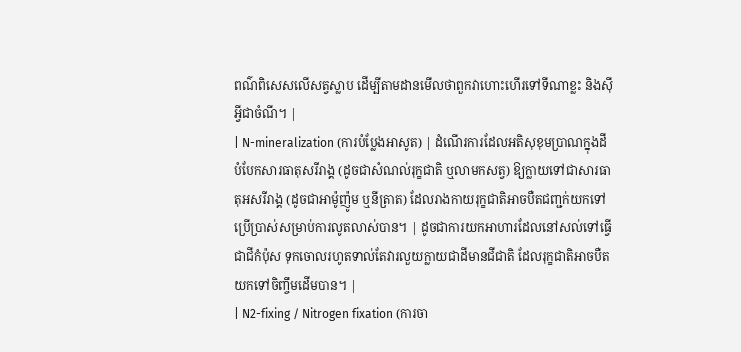ពណ៌ពិសេសលើសត្វស្លាប ដើម្បីតាមដានមើលថាពួកវាហោះហើរទៅទីណាខ្លះ និងស៊ីអ្វីជាចំណី។ |
| N-mineralization (ការបំប្លែងអាសូត) | ដំណើរការដែលអតិសុខុមប្រាណក្នុងដីបំបែកសារធាតុសរីរាង្គ (ដូចជាសំណល់រុក្ខជាតិ ឬលាមកសត្វ) ឱ្យក្លាយទៅជាសារធាតុអសរីរាង្គ (ដូចជាអាម៉ូញ៉ូម ឬនីត្រាត) ដែលរាងកាយរុក្ខជាតិអាចបឺតជញ្ជក់យកទៅប្រើប្រាស់សម្រាប់ការលូតលាស់បាន។ | ដូចជាការយកអាហារដែលនៅសល់ទៅធ្វើជាជីកំប៉ុស ទុកចោលរហូតទាល់តែវារលួយក្លាយជាដីមានជីជាតិ ដែលរុក្ខជាតិអាចបឺតយកទៅចិញ្ចឹមដើមបាន។ |
| N2-fixing / Nitrogen fixation (ការចា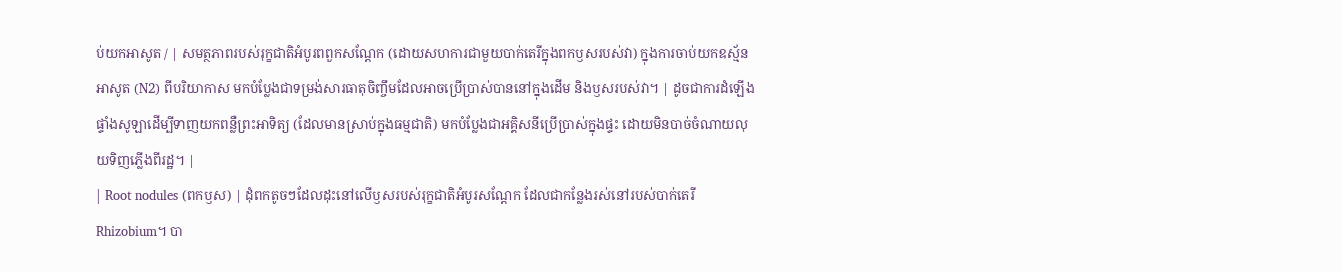ប់យកអាសូត / | សមត្ថភាពរបស់រុក្ខជាតិអំបូរពពួកសណ្តែក (ដោយសហការជាមួយបាក់តេរីក្នុងពកឫសរបស់វា) ក្នុងការចាប់យកឧស្ម័នអាសូត (N2) ពីបរិយាកាស មកបំប្លែងជាទម្រង់សារធាតុចិញ្ចឹមដែលអាចប្រើប្រាស់បាននៅក្នុងដើម និងឫសរបស់វា។ | ដូចជាការដំឡើងផ្ទាំងសូឡាដើម្បីទាញយកពន្លឺព្រះអាទិត្យ (ដែលមានស្រាប់ក្នុងធម្មជាតិ) មកបំប្លែងជាអគ្គិសនីប្រើប្រាស់ក្នុងផ្ទះ ដោយមិនបាច់ចំណាយលុយទិញភ្លើងពីរដ្ឋ។ |
| Root nodules (ពកឫស) | ដុំពកតូចៗដែលដុះនៅលើឫសរបស់រុក្ខជាតិអំបូរសណ្តែក ដែលជាកន្លែងរស់នៅរបស់បាក់តេរី Rhizobium។ បា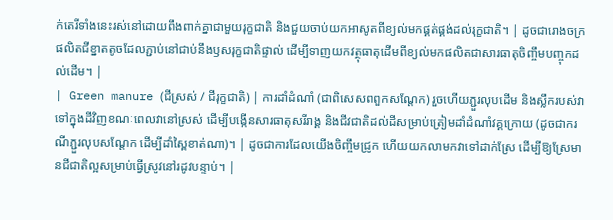ក់តេរីទាំងនេះរស់នៅដោយពឹងពាក់គ្នាជាមួយរុក្ខជាតិ និងជួយចាប់យកអាសូតពីខ្យល់មកផ្គត់ផ្គង់ដល់រុក្ខជាតិ។ | ដូចជារោងចក្រផលិតជីខ្នាតតូចដែលភ្ជាប់នៅជាប់នឹងឫសរុក្ខជាតិផ្ទាល់ ដើម្បីទាញយកវត្ថុធាតុដើមពីខ្យល់មកផលិតជាសារធាតុចិញ្ចឹមបញ្ចុកដល់ដើម។ |
| Green manure (ជីស្រស់ / ជីរុក្ខជាតិ) | ការដាំដំណាំ (ជាពិសេសពពួកសណ្តែក) រួចហើយភ្ជួរលុបដើម និងស្លឹករបស់វាទៅក្នុងដីវិញខណៈពេលវានៅស្រស់ ដើម្បីបង្កើនសារធាតុសរីរាង្គ និងជីវជាតិដល់ដីសម្រាប់ត្រៀមដាំដំណាំវគ្គក្រោយ (ដូចជាករណីភ្ជួរលុបសណ្តែក ដើម្បីដាំស្ពៃខាត់ណា)។ | ដូចជាការដែលយើងចិញ្ចឹមជ្រូក ហើយយកលាមកវាទៅដាក់ស្រែ ដើម្បីឱ្យស្រែមានជីជាតិល្អសម្រាប់ធ្វើស្រូវនៅរដូវបន្ទាប់។ |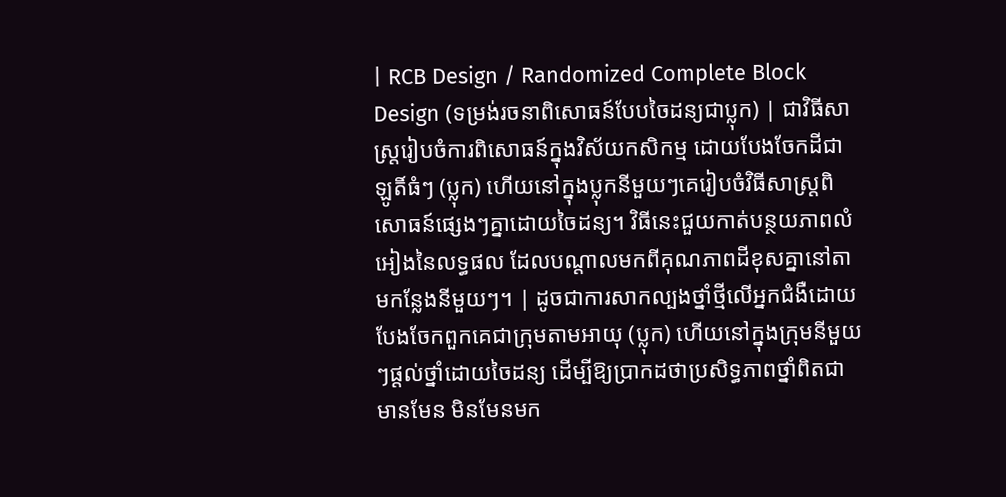| RCB Design / Randomized Complete Block Design (ទម្រង់រចនាពិសោធន៍បែបចៃដន្យជាប្លុក) | ជាវិធីសាស្ត្ររៀបចំការពិសោធន៍ក្នុងវិស័យកសិកម្ម ដោយបែងចែកដីជាឡូតិ៍ធំៗ (ប្លុក) ហើយនៅក្នុងប្លុកនីមួយៗគេរៀបចំវិធីសាស្ត្រពិសោធន៍ផ្សេងៗគ្នាដោយចៃដន្យ។ វិធីនេះជួយកាត់បន្ថយភាពលំអៀងនៃលទ្ធផល ដែលបណ្តាលមកពីគុណភាពដីខុសគ្នានៅតាមកន្លែងនីមួយៗ។ | ដូចជាការសាកល្បងថ្នាំថ្មីលើអ្នកជំងឺដោយបែងចែកពួកគេជាក្រុមតាមអាយុ (ប្លុក) ហើយនៅក្នុងក្រុមនីមួយៗផ្តល់ថ្នាំដោយចៃដន្យ ដើម្បីឱ្យប្រាកដថាប្រសិទ្ធភាពថ្នាំពិតជាមានមែន មិនមែនមក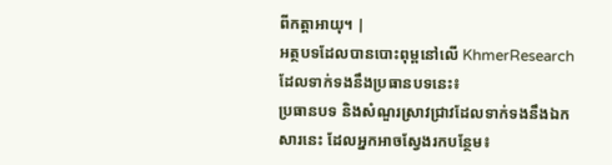ពីកត្តាអាយុ។ |
អត្ថបទដែលបានបោះពុម្ពនៅលើ KhmerResearch ដែលទាក់ទងនឹងប្រធានបទនេះ៖
ប្រធានបទ និងសំណួរស្រាវជ្រាវដែលទាក់ទងនឹងឯកសារនេះ ដែលអ្នកអាចស្វែងរកបន្ថែម៖